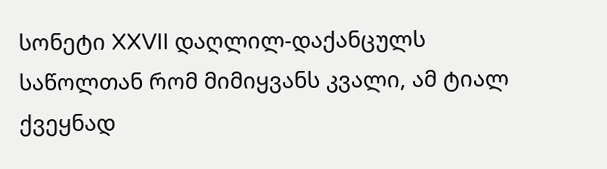სონეტი XXVII დაღლილ-დაქანცულს საწოლთან რომ მიმიყვანს კვალი, ამ ტიალ ქვეყნად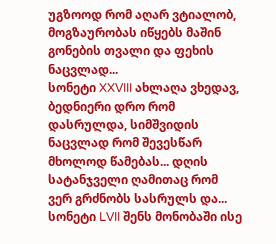უგზოოდ რომ აღარ ვტიალობ, მოგზაურობას იწყებს მაშინ გონების თვალი და ფეხის ნაცვლად...
სონეტი XXVIII ახლაღა ვხედავ, ბედნიერი დრო რომ დასრულდა, სიმშვიდის ნაცვლად რომ შევესწარ მხოლოდ წამებას... დღის სატანჯველი ღამითაც რომ ვერ გრძნობს სასრულს და...
სონეტი LVII შენს მონობაში ისე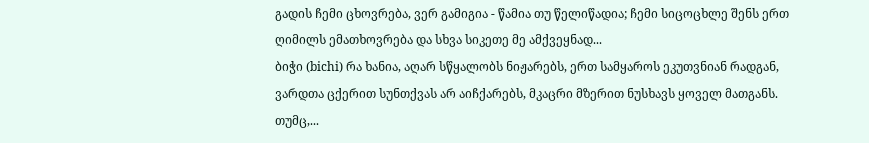გადის ჩემი ცხოვრება, ვერ გამიგია - წამია თუ წელიწადია; ჩემი სიცოცხლე შენს ერთ ღიმილს ემათხოვრება და სხვა სიკეთე მე ამქვეყნად...
ბიჭი (bichi) რა ხანია, აღარ სწყალობს ნიჟარებს, ერთ სამყაროს ეკუთვნიან რადგან, ვარდთა ცქერით სუნთქვას არ აიჩქარებს, მკაცრი მზერით ნუსხავს ყოველ მათგანს. თუმც,...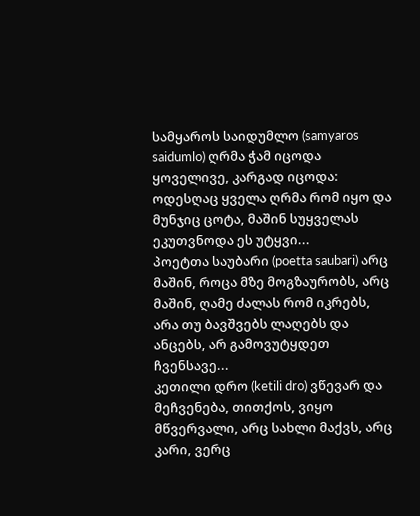სამყაროს საიდუმლო (samyaros saidumlo) ღრმა ჭამ იცოდა ყოველივე, კარგად იცოდა: ოდესღაც ყველა ღრმა რომ იყო და მუნჯიც ცოტა, მაშინ სუყველას ეკუთვნოდა ეს უტყვი...
პოეტთა საუბარი (poetta saubari) არც მაშინ, როცა მზე მოგზაურობს, არც მაშინ, ღამე ძალას რომ იკრებს, არა თუ ბავშვებს ლაღებს და ანცებს, არ გამოვუტყდეთ ჩვენსავე...
კეთილი დრო (ketili dro) ვწევარ და მეჩვენება, თითქოს, ვიყო მწვერვალი, არც სახლი მაქვს, არც კარი, ვერც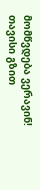მომწვდება ვერავინ! თავისი გზით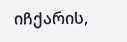იჩქარის,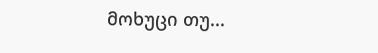მოხუცი თუ...